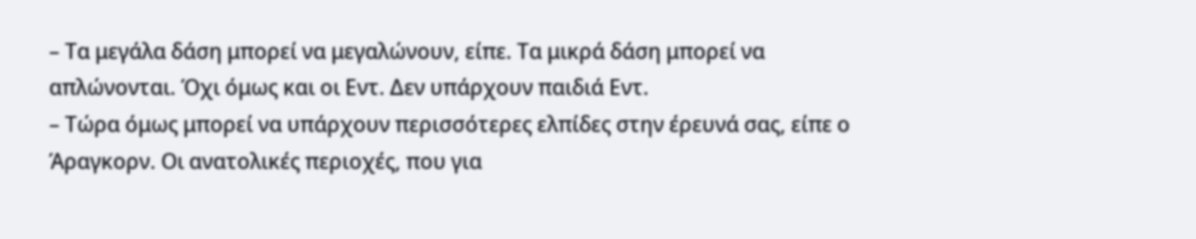– Τα μεγάλα δάση μπορεί να μεγαλώνουν, είπε. Τα μικρά δάση μπορεί να απλώνονται. Όχι όμως και οι Εντ. Δεν υπάρχουν παιδιά Εντ.
– Τώρα όμως μπορεί να υπάρχουν περισσότερες ελπίδες στην έρευνά σας, είπε ο Άραγκορν. Οι ανατολικές περιοχές, που για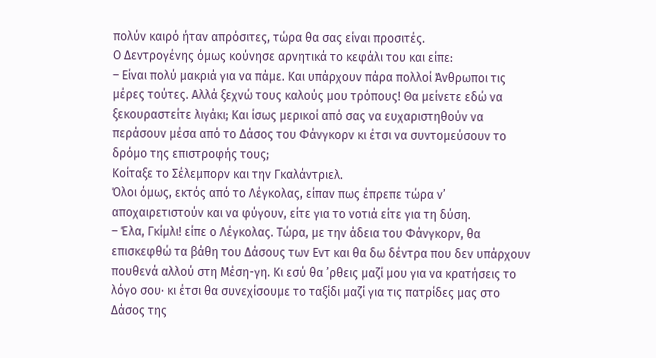πολύν καιρό ήταν απρόσιτες, τώρα θα σας είναι προσιτές.
Ο Δεντρογένης όμως κούνησε αρνητικά το κεφάλι του και είπε:
– Είναι πολύ μακριά για να πάμε. Και υπάρχουν πάρα πολλοί Άνθρωποι τις μέρες τούτες. Αλλά ξεχνώ τους καλούς μου τρόπους! Θα μείνετε εδώ να ξεκουραστείτε λιγάκι; Και ίσως μερικοί από σας να ευχαριστηθούν να περάσουν μέσα από το Δάσος του Φάνγκορν κι έτσι να συντομεύσουν το δρόμο της επιστροφής τους;
Κοίταξε το Σέλεμπορν και την Γκαλάντριελ.
Όλοι όμως, εκτός από το Λέγκολας, είπαν πως έπρεπε τώρα ν’ αποχαιρετιστούν και να φύγουν, είτε για το νοτιά είτε για τη δύση.
– Έλα, Γκίμλι! είπε ο Λέγκολας. Τώρα, με την άδεια του Φάνγκορν, θα επισκεφθώ τα βάθη του Δάσους των Εντ και θα δω δέντρα που δεν υπάρχουν πουθενά αλλού στη Μέση-γη. Κι εσύ θα ’ρθεις μαζί μου για να κρατήσεις το λόγο σου· κι έτσι θα συνεχίσουμε το ταξίδι μαζί για τις πατρίδες μας στο Δάσος της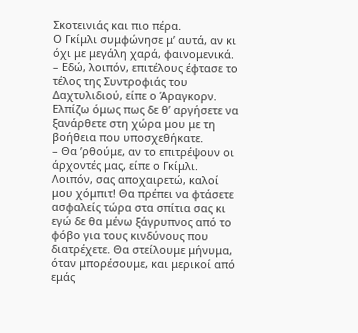Σκοτεινιάς και πιο πέρα.
Ο Γκίμλι συμφώνησε μ’ αυτά, αν κι όχι με μεγάλη χαρά, φαινομενικά.
– Εδώ, λοιπόν, επιτέλους έφτασε το τέλος της Συντροφιάς του Δαχτυλιδιού, είπε ο Άραγκορν. Ελπίζω όμως πως δε θ’ αργήσετε να ξανάρθετε στη χώρα μου με τη βοήθεια που υποσχεθήκατε.
– Θα ’ρθούμε, αν το επιτρέψουν οι άρχοντές μας, είπε ο Γκίμλι. Λοιπόν, σας αποχαιρετώ, καλοί μου χόμπιτ! Θα πρέπει να φτάσετε ασφαλείς τώρα στα σπίτια σας κι εγώ δε θα μένω ξάγρυπνος από το φόβο για τους κινδύνους που διατρέχετε. Θα στείλουμε μήνυμα, όταν μπορέσουμε, και μερικοί από εμάς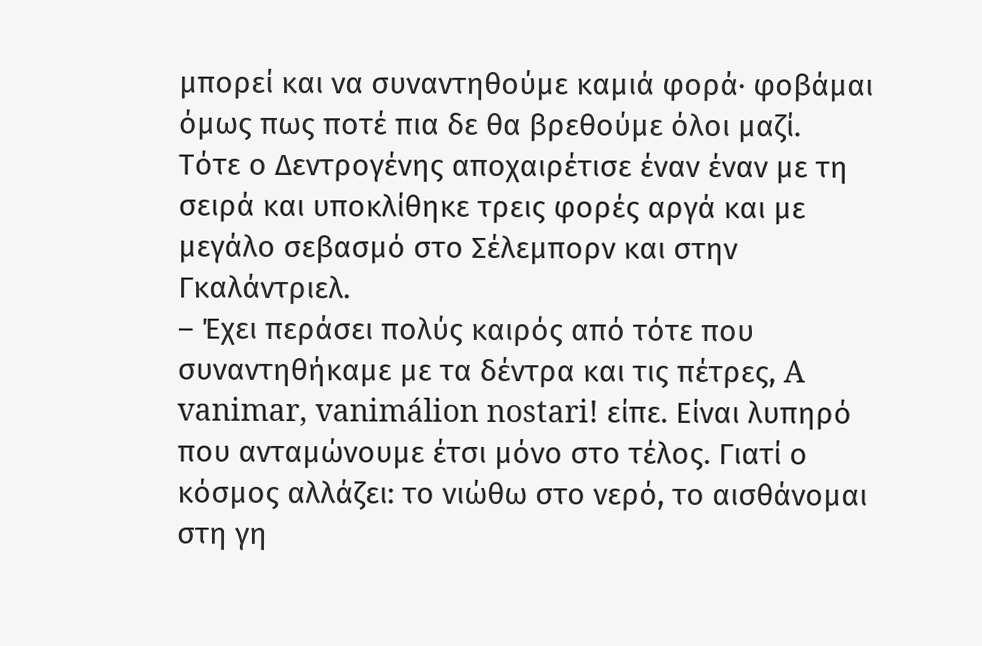μπορεί και να συναντηθούμε καμιά φορά· φοβάμαι όμως πως ποτέ πια δε θα βρεθούμε όλοι μαζί.
Τότε ο Δεντρογένης αποχαιρέτισε έναν έναν με τη σειρά και υποκλίθηκε τρεις φορές αργά και με μεγάλο σεβασμό στο Σέλεμπορν και στην Γκαλάντριελ.
– Έχει περάσει πολύς καιρός από τότε που συναντηθήκαμε με τα δέντρα και τις πέτρες, A vanimar, vanimálion nostari! είπε. Είναι λυπηρό που ανταμώνουμε έτσι μόνο στο τέλος. Γιατί ο κόσμος αλλάζει: το νιώθω στο νερό, το αισθάνομαι στη γη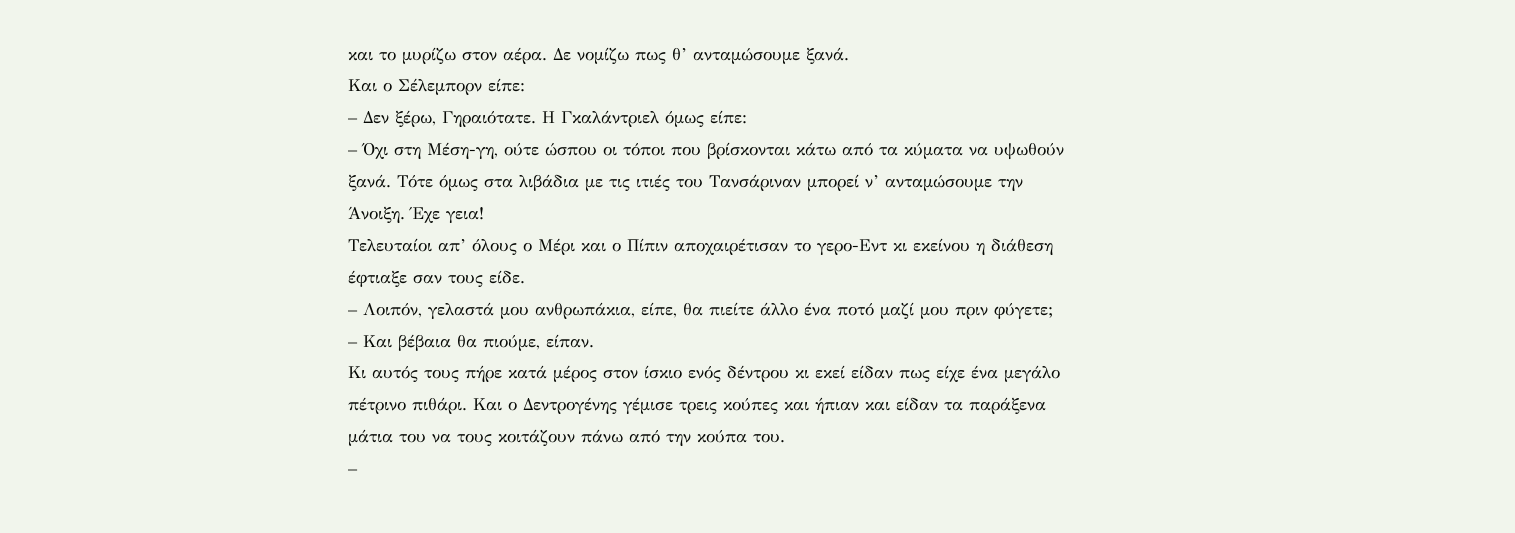και το μυρίζω στον αέρα. Δε νομίζω πως θ’ ανταμώσουμε ξανά.
Και ο Σέλεμπορν είπε:
– Δεν ξέρω, Γηραιότατε. Η Γκαλάντριελ όμως είπε:
– Όχι στη Μέση-γη, ούτε ώσπου οι τόποι που βρίσκονται κάτω από τα κύματα να υψωθούν ξανά. Τότε όμως στα λιβάδια με τις ιτιές του Τανσάριναν μπορεί ν’ ανταμώσουμε την Άνοιξη. Έχε γεια!
Τελευταίοι απ’ όλους ο Μέρι και ο Πίπιν αποχαιρέτισαν το γερο-Εντ κι εκείνου η διάθεση έφτιαξε σαν τους είδε.
– Λοιπόν, γελαστά μου ανθρωπάκια, είπε, θα πιείτε άλλο ένα ποτό μαζί μου πριν φύγετε;
– Και βέβαια θα πιούμε, είπαν.
Κι αυτός τους πήρε κατά μέρος στον ίσκιο ενός δέντρου κι εκεί είδαν πως είχε ένα μεγάλο πέτρινο πιθάρι. Και ο Δεντρογένης γέμισε τρεις κούπες και ήπιαν και είδαν τα παράξενα μάτια του να τους κοιτάζουν πάνω από την κούπα του.
–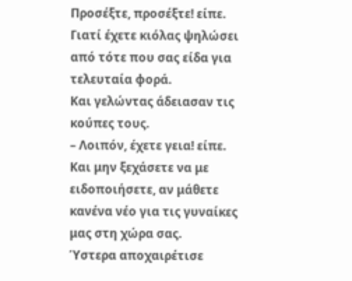Προσέξτε, προσέξτε! είπε. Γιατί έχετε κιόλας ψηλώσει από τότε που σας είδα για τελευταία φορά.
Και γελώντας άδειασαν τις κούπες τους.
– Λοιπόν, έχετε γεια! είπε. Και μην ξεχάσετε να με ειδοποιήσετε, αν μάθετε κανένα νέο για τις γυναίκες μας στη χώρα σας.
Ύστερα αποχαιρέτισε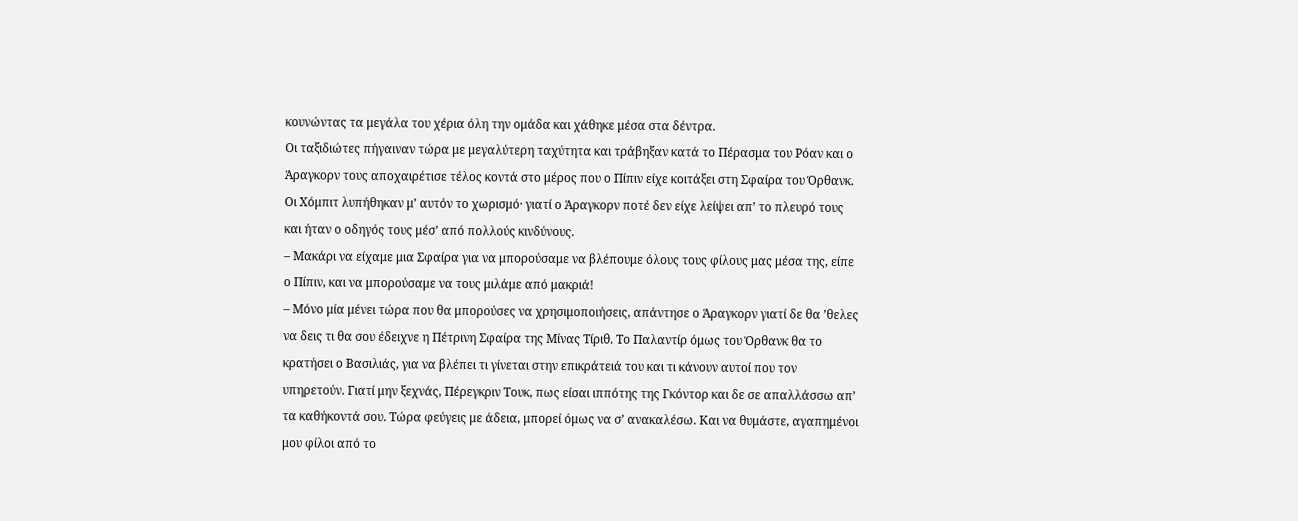κουνώντας τα μεγάλα του χέρια όλη την ομάδα και χάθηκε μέσα στα δέντρα.
Οι ταξιδιώτες πήγαιναν τώρα με μεγαλύτερη ταχύτητα και τράβηξαν κατά το Πέρασμα του Ρόαν και ο Άραγκορν τους αποχαιρέτισε τέλος κοντά στο μέρος που ο Πίπιν είχε κοιτάξει στη Σφαίρα του Όρθανκ. Οι Χόμπιτ λυπήθηκαν μ’ αυτόν το χωρισμό· γιατί ο Άραγκορν ποτέ δεν είχε λείψει απ’ το πλευρό τους και ήταν ο οδηγός τους μέσ’ από πολλούς κινδύνους.
– Μακάρι να είχαμε μια Σφαίρα για να μπορούσαμε να βλέπουμε όλους τους φίλους μας μέσα της, είπε ο Πίπιν, και να μπορούσαμε να τους μιλάμε από μακριά!
– Μόνο μία μένει τώρα που θα μπορούσες να χρησιμοποιήσεις, απάντησε ο Άραγκορν γιατί δε θα ’θελες να δεις τι θα σου έδειχνε η Πέτρινη Σφαίρα της Μίνας Τίριθ. Το Παλαντίρ όμως του Όρθανκ θα το κρατήσει ο Βασιλιάς, για να βλέπει τι γίνεται στην επικράτειά του και τι κάνουν αυτοί που τον υπηρετούν. Γιατί μην ξεχνάς, Πέρεγκριν Τουκ, πως είσαι ιππότης της Γκόντορ και δε σε απαλλάσσω απ’ τα καθήκοντά σου. Τώρα φεύγεις με άδεια, μπορεί όμως να σ’ ανακαλέσω. Και να θυμάστε, αγαπημένοι μου φίλοι από το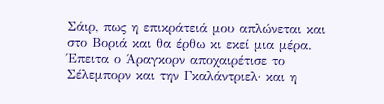Σάιρ, πως η επικράτειά μου απλώνεται και στο Βοριά και θα έρθω κι εκεί μια μέρα.
Έπειτα ο Άραγκορν αποχαιρέτισε το Σέλεμπορν και την Γκαλάντριελ· και η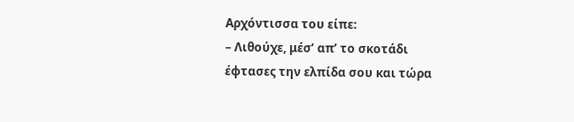Αρχόντισσα του είπε:
– Λιθούχε, μέσ’ απ’ το σκοτάδι έφτασες την ελπίδα σου και τώρα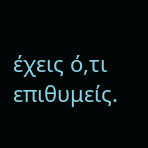έχεις ό,τι επιθυμείς.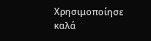Χρησιμοποίησε καλά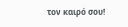τον καιρό σου!